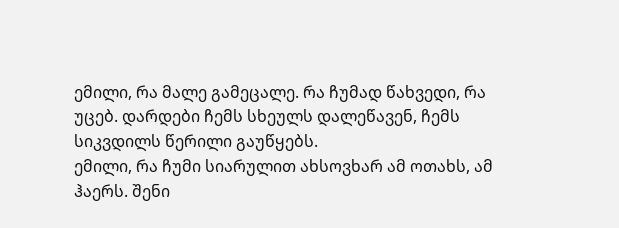ემილი, რა მალე გამეცალე. რა ჩუმად წახვედი, რა უცებ. დარდები ჩემს სხეულს დალეწავენ, ჩემს სიკვდილს წერილი გაუწყებს.
ემილი, რა ჩუმი სიარულით ახსოვხარ ამ ოთახს, ამ ჰაერს. შენი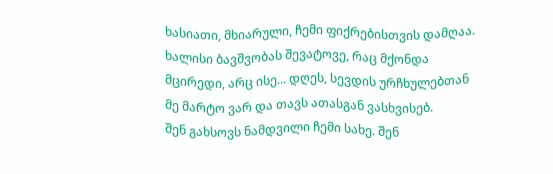ხასიათი, მხიარული, ჩემი ფიქრებისთვის დამღაა.
ხალისი ბავშვობას შევატოვე, რაც მქონდა მცირედი, არც ისე... დღეს, სევდის ურჩხულებთან მე მარტო ვარ და თავს ათასგან ვასხვისებ.
შენ გახსოვს ნამდვილი ჩემი სახე. შენ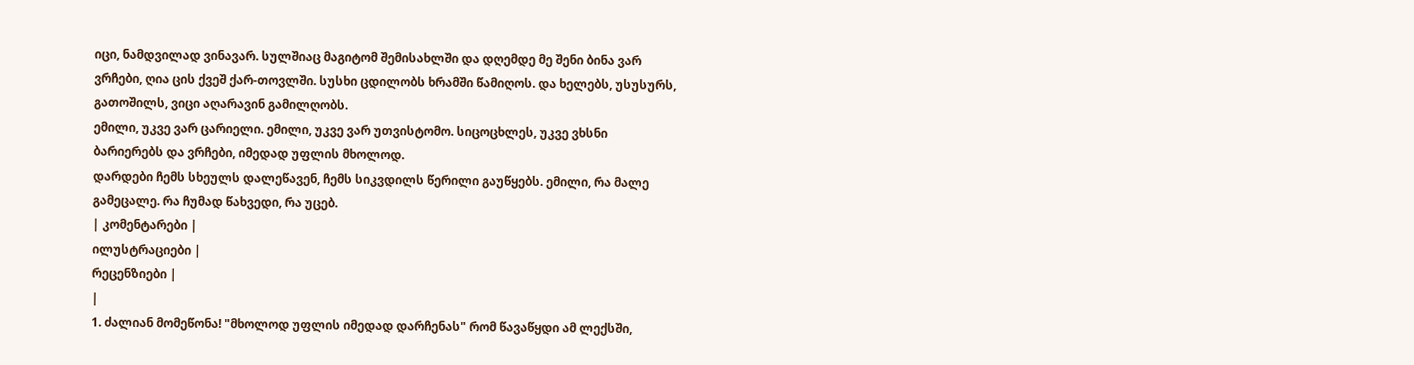იცი, ნამდვილად ვინავარ. სულშიაც მაგიტომ შემისახლში და დღემდე მე შენი ბინა ვარ
ვრჩები, ღია ცის ქვეშ ქარ-თოვლში. სუსხი ცდილობს ხრამში წამიღოს. და ხელებს, უსუსურს, გათოშილს, ვიცი აღარავინ გამილღობს.
ემილი, უკვე ვარ ცარიელი. ემილი, უკვე ვარ უთვისტომო. სიცოცხლეს, უკვე ვხსნი ბარიერებს და ვრჩები, იმედად უფლის მხოლოდ.
დარდები ჩემს სხეულს დალეწავენ, ჩემს სიკვდილს წერილი გაუწყებს. ემილი, რა მალე გამეცალე. რა ჩუმად წახვედი, რა უცებ.
| კომენტარები |
ილუსტრაციები |
რეცენზიები |
|
1. ძალიან მომეწონა! "მხოლოდ უფლის იმედად დარჩენას" რომ წავაწყდი ამ ლექსში,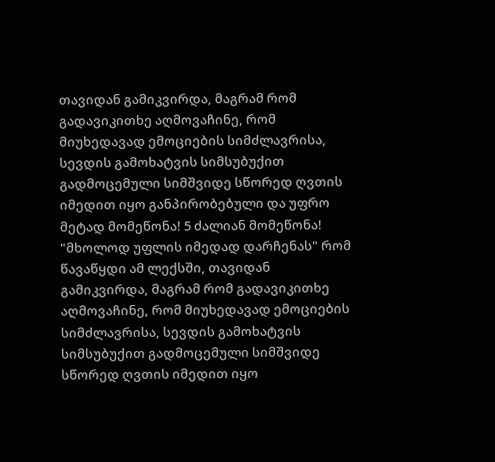თავიდან გამიკვირდა, მაგრამ რომ გადავიკითხე აღმოვაჩინე, რომ მიუხედავად ემოციების სიმძლავრისა, სევდის გამოხატვის სიმსუბუქით გადმოცემული სიმშვიდე სწორედ ღვთის იმედით იყო განპირობებული და უფრო მეტად მომეწონა! 5 ძალიან მომეწონა! "მხოლოდ უფლის იმედად დარჩენას" რომ წავაწყდი ამ ლექსში, თავიდან გამიკვირდა, მაგრამ რომ გადავიკითხე აღმოვაჩინე, რომ მიუხედავად ემოციების სიმძლავრისა, სევდის გამოხატვის სიმსუბუქით გადმოცემული სიმშვიდე სწორედ ღვთის იმედით იყო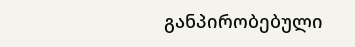განპირობებული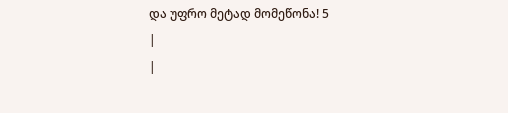და უფრო მეტად მომეწონა! 5
|
|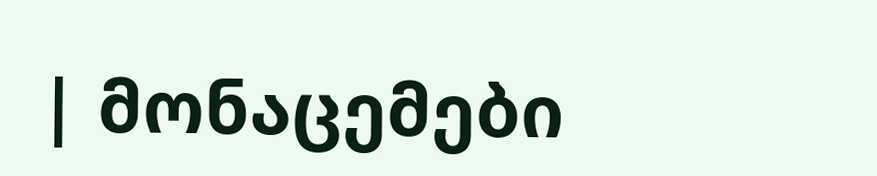| მონაცემები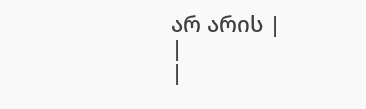არ არის |
|
|